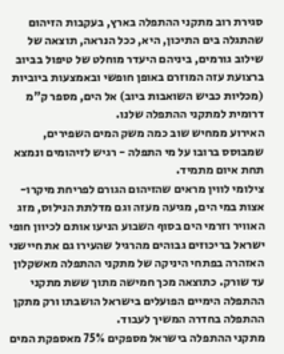סגירת רוב מתקני ההתפלה בארץ, בעקבות הזיהום שהתגלה בים התיכון, היא, ככל הנראה, תוצאה של שילוב גורמים, ביניהם היעדר מוחלט של טיפול בביוב ברצועת עזה המוזרם באופן חופשי ובאמצעות ביוביות (מכליות כביש השואבות ביוב) אל הים, מספר ק"מ דרומית למתקני ההתפלה שלנו.
האירוע ממחיש שוב כמה משק המים השפירים, שמבוסס ברובו על מי התפלה - רגיש לזיהומים ונמצא תחת איום מתמיד.
צילומי לווין מראים שהזיהום הגורם לפריחת מיקרו-אצות במי הים, מגיעה מעזה וגם מדלתת הנילוס, מזג האוויר וזרמי הים בסוף השבוע הניעו אותם לכיוון חופי ישראל בריכוזים גבוהים מהרגיל שהעירו גם את חיישני האזהרה בפתחי היניקה של מתקני ההתפלה מאשקלון עד שורק. כתוצאה מכך חמישה מתוך ששת מתקני ההתפלה הימיים הפועלים בישראל הושבתו ורק מתקן ההתפלה בחדרה המשיך לעבוד.
מתקני ההתפלה בישראל מספקים 75% מאספקת המים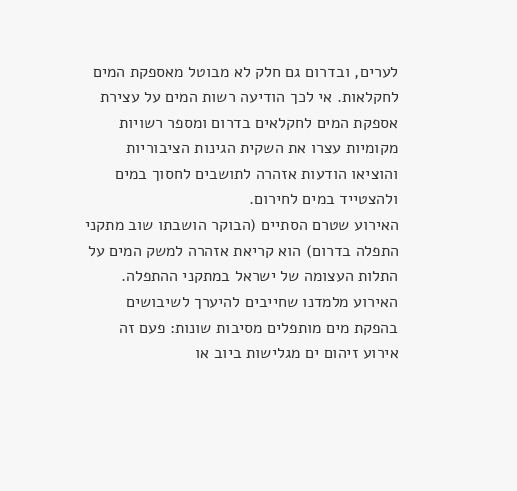לערים, ובדרום גם חלק לא מבוטל מאספקת המים לחקלאות. אי לכך הודיעה רשות המים על עצירת אספקת המים לחקלאים בדרום ומספר רשויות מקומיות עצרו את השקית הגינות הציבוריות והוציאו הודעות אזהרה לתושבים לחסוך במים ולהצטייד במים לחירום.
האירוע שטרם הסתיים (הבוקר הושבתו שוב מתקני התפלה בדרום) הוא קריאת אזהרה למשק המים על התלות העצומה של ישראל במתקני ההתפלה.
האירוע מלמדנו שחייבים להיערך לשיבושים בהפקת מים מותפלים מסיבות שונות: פעם זה אירוע זיהום ים מגלישות ביוב או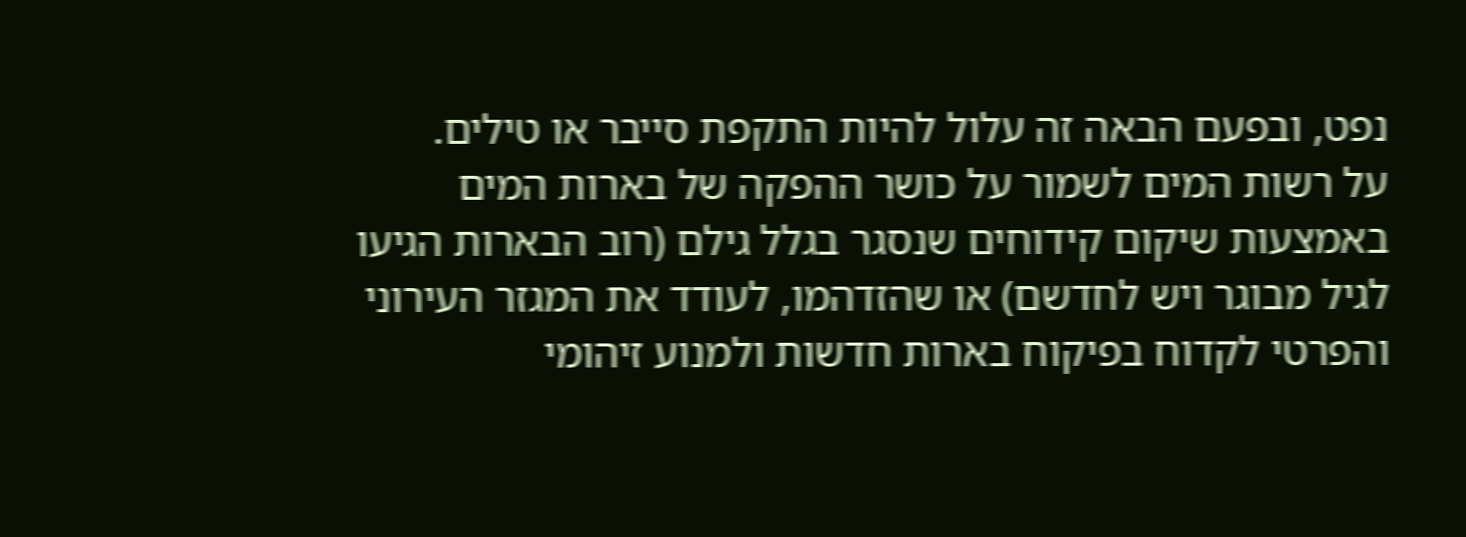נפט, ובפעם הבאה זה עלול להיות התקפת סייבר או טילים.
על רשות המים לשמור על כושר ההפקה של בארות המים באמצעות שיקום קידוחים שנסגר בגלל גילם (רוב הבארות הגיעו לגיל מבוגר ויש לחדשם) או שהזדהמו, לעודד את המגזר העירוני והפרטי לקדוח בפיקוח בארות חדשות ולמנוע זיהומי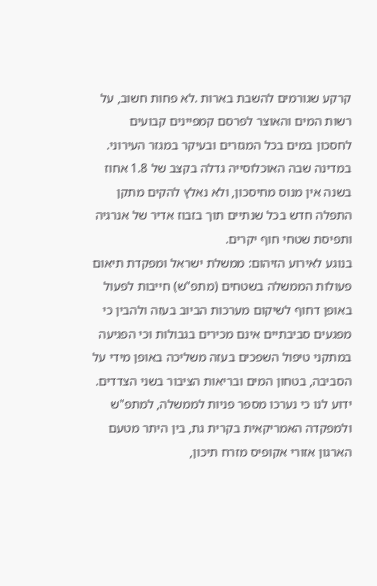קרקע שגורמים להשבת בארות .לא פחות חשוב, על רשות המים והאוצר לפרסם קמפיינים קבועים לחסכון במים בכל המגזרים ובעיקר במגזר העירוני. במדינה שבה האוכלוסייה גדלה בקצב של 1.8 אחוז בשנה אין מנוס מחיסכון, ולא נאלץ להקים מתקן התפלה חדש בכל שנתיים תוך בזבוז אדיר של אנרגיה ותפיסת שטחי חוף יקרים.
בנוגע לאירוע הזיהום: ממשלת ישראל ומפקדת תיאום פעולות הממשלה בשטחים (מתפ"ש) חייבות לפעול באופן דחוף לשיקום מערכות הביוב בעזה ולהבין כי מפגעים סביבתיים אינם מכירים בגבולות וכי הפגיעה במתקני טיפול השפכים בעזה משליכה באופן מידי על הסביבה, בטחון המים ובריאות הציבור בשני הצדדים.
ידוע לנו כי נערכו מספר פניות לממשלה, למתפ"ש ולמפקדה האמריקאית בקרית גת, בין היתר מטעם הארגון אזורי אקופיס מזרח תיכון,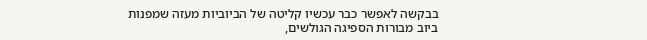בבקשה לאפשר כבר עכשיו קליטה של הביוביות מעזה שמפנות ביוב מבורות הספיגה הגולשים,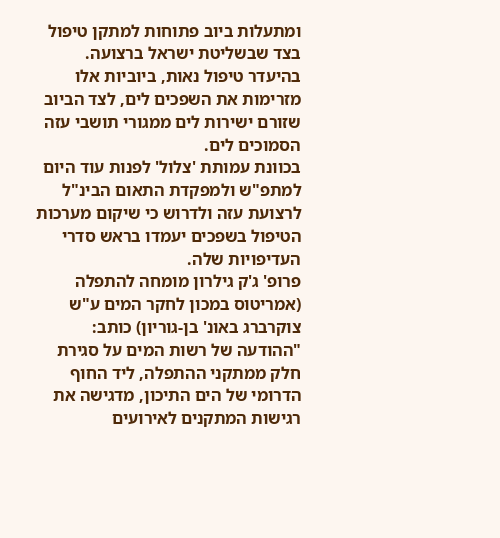ומתעלות ביוב פתוחות למתקן טיפול בצד שבשליטת ישראל ברצועה.
בהיעדר טיפול נאות, ביוביות אלו מזרימות את השפכים לים, לצד הביוב שזורם ישירות לים ממגורי תושבי עזה הסמוכים לים.
בכוונת עמותת 'צלול' לפנות עוד היום למתפ"ש ולמפקדת התאום הבינ"ל לרצועת עזה ולדרוש כי שיקום מערכות הטיפול בשפכים יעמדו בראש סדרי העדיפויות שלה.
פרופ' ג'ק גילרון מומחה להתפלה (אמריטוס במכון לחקר המים ע"ש צוקרברג באונ' בן-גוריון) כותב:
"ההודעה של רשות המים על סגירת חלק ממתקני ההתפלה, ליד החוף הדרומי של הים התיכון, מדגישה את רגישות המתקנים לאירועים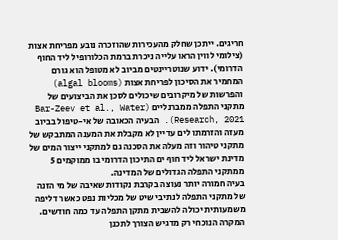חריגים. ייתכן שחלק מהעכירות שהוזכרה נובע מפריחת אצות (צילומי לווין הראו עלייה ניכרת ברמת הכלורופיל ליד החוף הדרומי). ידוע שנוטריינטים מביוב לא מטופל הוא גורם המחמיר את הסיכון לפריחת אצות (algal blooms) והפרשות של מיקרובים שיכולים לסכן את הביצועים של מתקני התפלה ממברנליים (Bar-Zeev et al., Water Research, 2021). הבעיה הכאובה של אי-טיפול בביוב מעזה והזרמתו לים עדיין לא מקבלת את המענה המתבקש של מתקני טיהור וזה מעלה את הסכנה גם למתקני ייצור המים של מדינת ישראל ליד חוף ים התיכון הדרומי בו ממוקמים 5 ממתקני התפלה הגדולים של המדינה.
בעיה חמורה יותר נעוצה בקרבת נקודות שאיבה של מי הזנה של מתקני התפלה לנתיבי שיט של מכליות נפט כאשר דליפה משמעותית יכולה להשבית מתקן התפלה עד כמה חודשים.
המקרה הנוכחי רק מדגיש הצורך לתכנן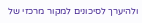ולהיערך לסיכונים למקור מרכזי של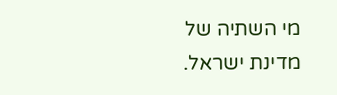מי השתיה של מדינת ישראל.